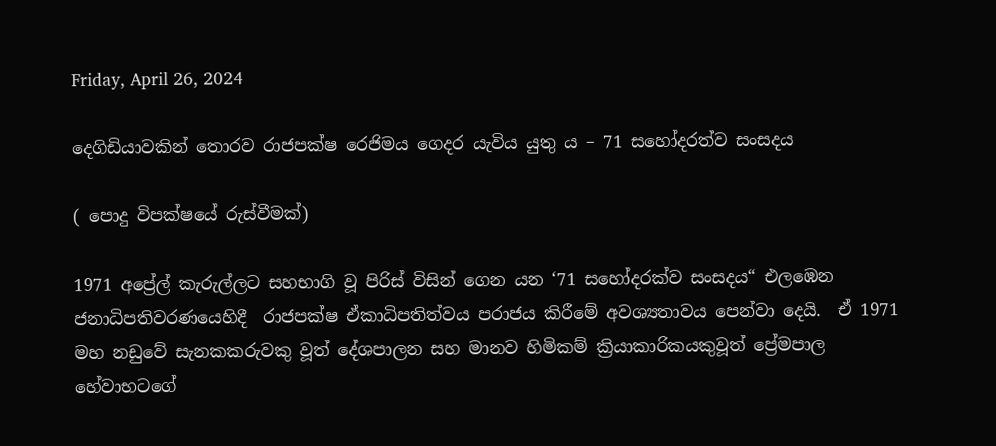Friday, April 26, 2024

දෙගිඩියාවකින් තොරව රාජපක්ෂ රෙජිමය ගෙදර යැවිය යුතු ය – 71 සහෝදරත්ව සංසදය

( පොදු විපක්ෂයේ රුස්වීමක්)

1971 අප්‍රේල් කැරුල්ලට සහභාගි වූ පිරිස් විසින් ගෙන යන ‘71 සහෝදරක්ව සංසදය“ එලඹෙන ජනාධිපතිවරණයෙහිදී  රාජපක්ෂ ඒකාධිපතිත්වය පරාජය කිරීමේ අවශ්‍යතාවය පෙන්වා දෙයි.  ඒ 1971 මහ නඩුවේ සැනකකරුවකු වූත් දේශපාලන සහ මානව හිමිකම් ක්‍රියාකාරිකයකුවූත් ප්‍රේමපාල හේවාභටගේ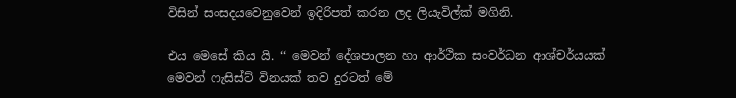විසින් සංසදයවෙනුවෙන් ඉදිරිපත් කරන ලද ලියැවිල්ක් මගිනි.

එය මෙසේ කිය යි. ‘‘ මෙවන් දේශපාලන හා ආර්ථික සංවර්ධන ආශ්චර්යයක් මෙවන් ෆැසිස්ට් විනයක් තව දුරටත් මේ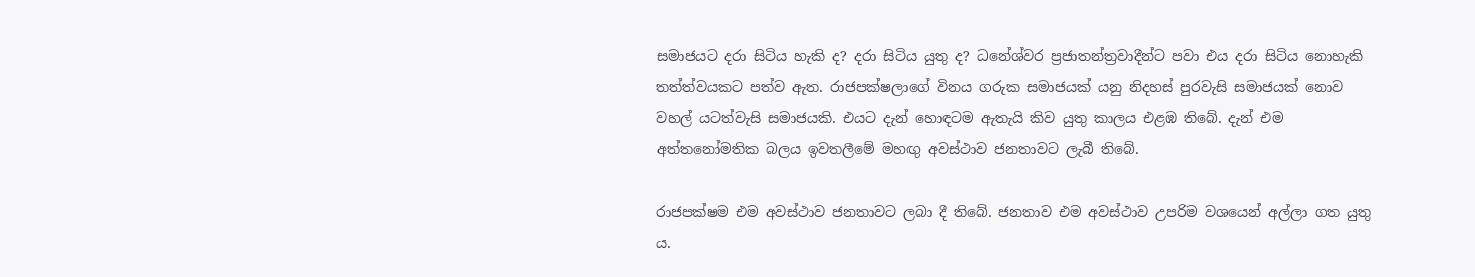සමාජයට දරා සිටිය හැකි ද? දරා සිටිය යුතු ද? ධනේශ්වර ප්‍රජාතන්ත්‍රවාදීන්ට පවා එය දරා සිටිය නොහැකි තත්ත්වයකට පත්ව ඇත. රාජපක්ෂලාගේ විනය ගරුක සමාජයක් යනු නිදහස් පුරවැසි සමාජයක් නොව වහල් යටත්වැසි සමාජයකි. එයට දැන් හොඳටම ඇතැයි කිව යුතු කාලය එළඹ තිබේ. දැන් එම අත්තනෝමතික බලය ඉවතලීමේ මහඟු අවස්ථාව ජනතාවට ලැබී තිබේ.

රාජපක්ෂම එම අවස්ථාව ජනතාවට ලබා දී තිබේ. ජනතාව එම අවස්ථාව උපරිම වශයෙන් අල්ලා ගත යුතු ය.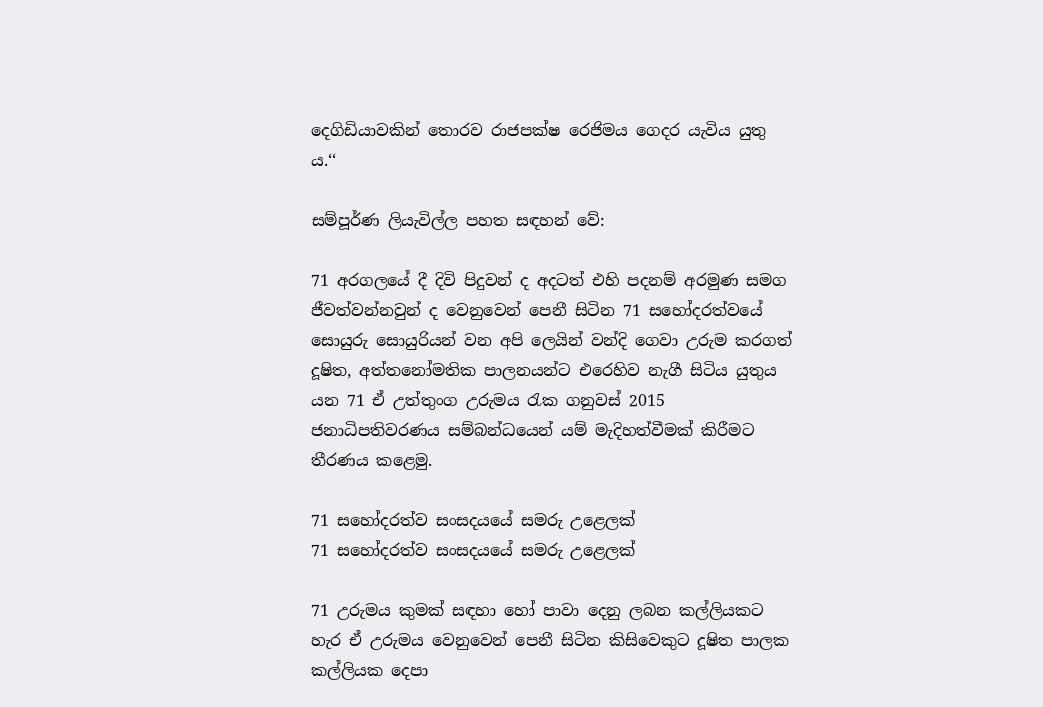දෙගිඩියාවකින් තොරව රාජපක්ෂ රෙජිමය ගෙදර යැවිය යුතු ය.‘‘

සම්පූර්ණ ලියැවිල්ල පහත සඳහන් වේ:

71 අරගලයේ දී දිවි පිදුවන් ද අදටත් එහි පදනම් අරමුණ සමග ජීවත්වන්නවුන් ද වෙනුවෙන් පෙනී සිටින 71 සහෝදරත්වයේ සොයුරු සොයුරියන් වන අපි ලෙයින් වන්දි ගෙවා උරුම කරගත් දූෂිත, අත්තනෝමතික පාලනයන්ට එරෙහිව නැගී සිටිය යුතුය යන 71 ඒ උත්තුංග උරුමය රැක ගනුවස් 2015 ජනාධිපතිවරණය සම්බන්ධයෙන් යම් මැදිහත්වීමක් කිරීමට තීරණය කළෙමු.

71 සහෝදරත්ව සංසදයයේ සමරු උළෙලක්
71 සහෝදරත්ව සංසදයයේ සමරු උළෙලක්

71 උරුමය කුමක් සඳහා හෝ පාවා දෙනු ලබන කල්ලියකට හැර ඒ උරුමය වෙනුවෙන් පෙනී සිටින කිසිවෙකුට දූෂිත පාලක කල්ලියක දෙපා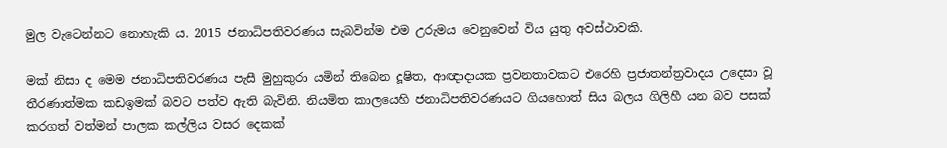මුල වැටෙන්නට නොහැකි ය. 2015 ජනාධිපතිවරණය සැබවින්ම එම උරුමය වෙනුවෙන් විය යුතු අවස්ථාවකි.

මක් නිසා ද මෙම ජනාධිපතිවරණය පැසී මුහුකුරා යමින් තිබෙන දූෂිත, ආඥාදායක ප්‍රවනතාවකට එරෙහි ප්‍රජාතන්ත්‍රවාදය උදෙසා වූ තීරණාත්මක කඩඉමක් බවට පත්ව ඇති බැවිනි. නියමිත කාලයෙහි ජනාධිපතිවරණයට ගියහොත් සිය බලය ගිලිහී යන බව පසක් කරගත් වත්මන් පාලක කල්ලිය වසර දෙකක්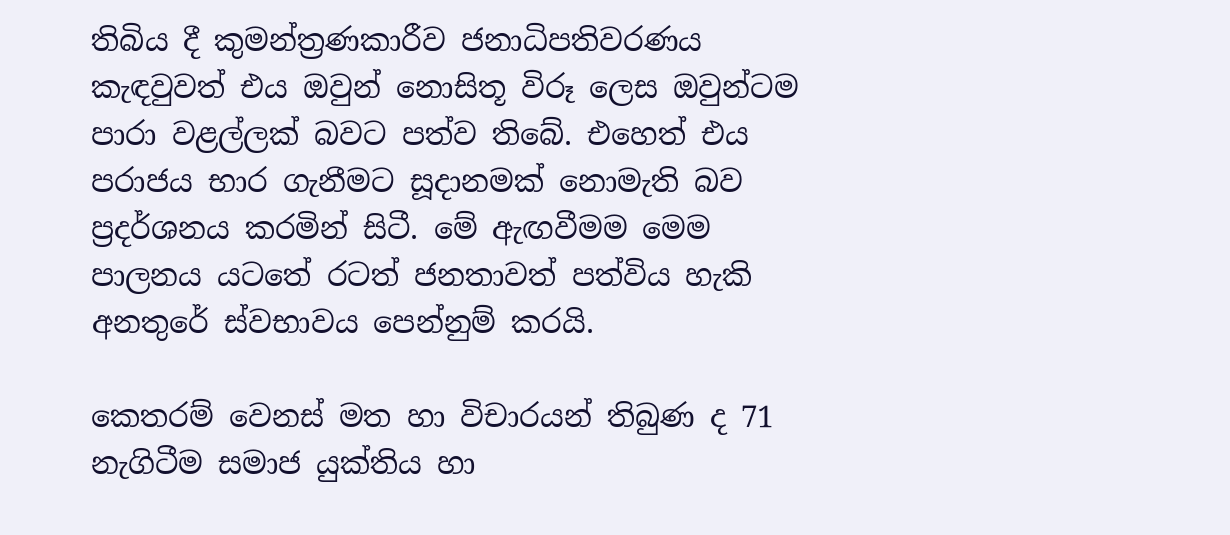තිබිය දී කුමන්ත්‍රණකාරීව ජනාධිපතිවරණය කැඳවුවත් එය ඔවුන් නොසිතූ විරූ ලෙස ඔවුන්ටම පාරා වළල්ලක් බවට පත්ව තිබේ. එහෙත් එය පරාජය භාර ගැනීමට සූදානමක් නොමැති බව ප්‍රදර්ශනය කරමින් සිටී. මේ ඇඟවීමම මෙම පාලනය යටතේ රටත් ජනතාවත් පත්විය හැකි අනතුරේ ස්වභාවය පෙන්නුම් කරයි.

කෙතරම් වෙනස් මත හා විචාරයන් තිබුණ ද 71 නැගිටීම සමාජ යුක්තිය හා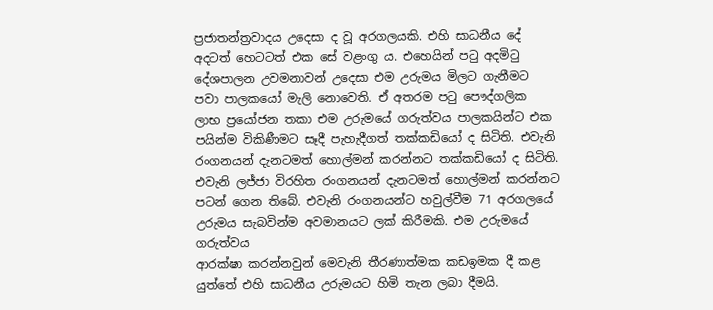ප්‍රජාතන්ත්‍රවාදය උදෙසා ද වූ අරගලයකි. එහි සාධනීය දේ අදටත් හෙටටත් එක සේ වළංගු ය. එහෙයින් පටු අදමිටු දේශපාලන උවමනාවන් උදෙසා එම උරුමය මිලට ගැනීමට පවා පාලකයෝ මැලි නොවෙති. ඒ අතරම පටු පෞද්ගලික ලාභ ප්‍රයෝජන තකා එම උරුමයේ ගරුත්වය පාලකයින්ට එක පයින්ම විකිණීමට සෑදී පැහැදීගත් තක්කඩියෝ ද සිටිති. එවැනි රංගනයන් දැනටමත් හොල්මන් කරන්නට තක්කඩියෝ ද සිටිති. එවැනි ලජ්ජා විරහිත රංගනයන් දැනටමත් හොල්මන් කරන්නට පටන් ගෙන තිබේ. එවැනි රංගනයන්ට හවුල්වීම 71 අරගලයේ උරුමය සැබවින්ම අවමානයට ලක් කිරීමකි. එම උරුමයේ ගරුත්වය
ආරක්ෂා කරන්නවුන් මෙවැනි තීරණාත්මක කඩඉමක දී කළ යුත්තේ එහි සාධනීය උරුමයට හිමි තැන ලබා දීමයි.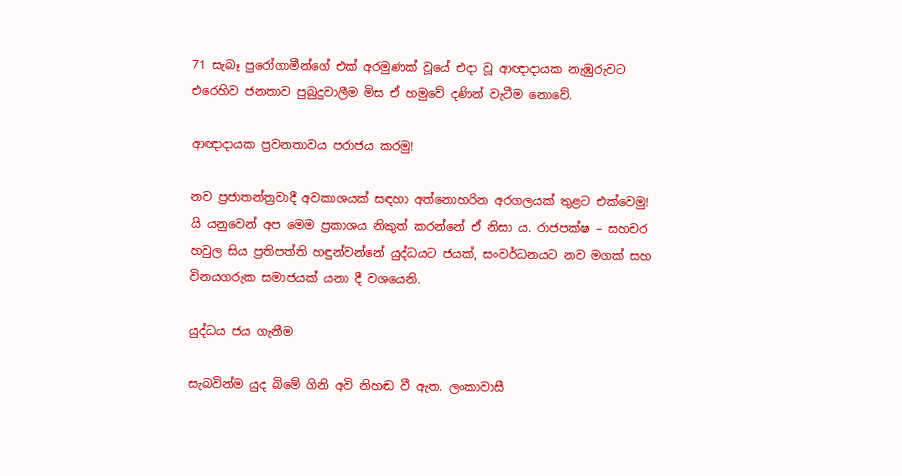71 සැබෑ පුරෝගාමීන්ගේ එක් අරමුණක් වූයේ එදා වූ ආඥාදායක නැඹුරුවට එරෙහිව ජනතාව පුබුදුවාලීම මිස ඒ හමුවේ දණින් වැටීම නොවේ.

ආඥාදායක ප්‍රවනතාවය පරාජය කරමු!

නව ප්‍රජාතන්ත්‍රවාදී අවකාශයක් සඳහා අත්නොහරින අරගලයක් තුළට එක්වෙමු! යි යනුවෙන් අප මෙම ප්‍රකාශය නිකුත් කරන්නේ ඒ නිසා ය. රාජපක්ෂ – සහචර හවුල සිය ප්‍රතිපත්ති හඳුන්වන්නේ යුද්ධයට ජයක්, සංවර්ධනයට නව මගක් සහ විනයගරුක සමාජයක් යනා දී වශයෙනි.

යුද්ධය ජය ගැනීම

සැබවින්ම යුද බිමේ ගිනි අවි නිහඬ වී ඇත. ලංකාවාසී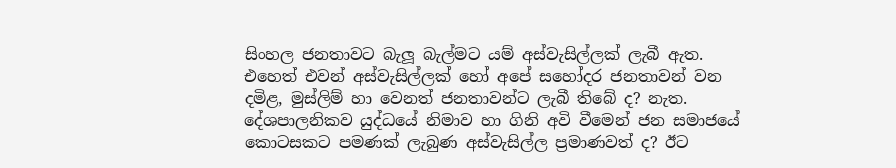සිංහල ජනතාවට බැලූ බැල්මට යම් අස්වැසිල්ලක් ලැබී ඇත. එහෙත් එවන් අස්වැසිල්ලක් හෝ අපේ සහෝදර ජනතාවන් වන දමිළ, මුස්ලිම් හා වෙනත් ජනතාවන්ට ලැබී තිබේ ද? නැත. දේශපාලනිකව යුද්ධයේ නිමාව හා ගිනි අවි වීමෙන් ජන සමාජයේ කොටසකට පමණක් ලැබුණ අස්වැසිල්ල ප්‍රමාණවත් ද? ඊට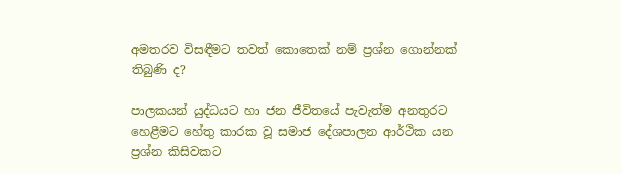අමතරව විසඳීමට තවත් කොතෙක් නම් ප්‍රශ්න ගොන්නක් තිබුණි ද?

පාලකයන් යුද්ධයට හා ජන ජීවිතයේ පැවැත්ම අනතුරට හෙළීමට හේතු කාරක වූ සමාජ දේශපාලන ආර්ථික යන ප්‍රශ්න කිසිවකට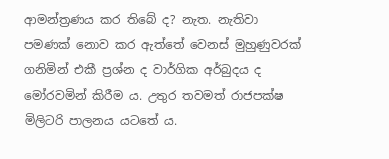ආමන්ත්‍රණය කර තිබේ ද? නැත. නැතිවා පමණක් නොව කර ඇත්තේ වෙනස් මුහුණුවරක් ගනිමින් එකී ප්‍රශ්න ද වාර්ගික අර්බුදය ද මෝරවමින් කිරීම ය. උතුර තවමත් රාජපක්ෂ මිලිටරි පාලනය යටතේ ය.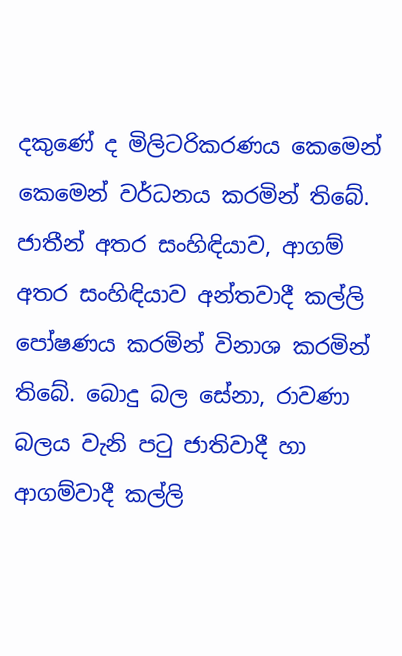දකුණේ ද මිලිටරිකරණය කෙමෙන් කෙමෙන් වර්ධනය කරමින් තිබේ. ජාතීන් අතර සංහිඳියාව, ආගම් අතර සංහිඳියාව අන්තවාදී කල්ලි පෝෂණය කරමින් විනාශ කරමින් තිබේ. බොදු බල සේනා, රාවණා බලය වැනි පටු ජාතිවාදී හා ආගම්වාදී කල්ලි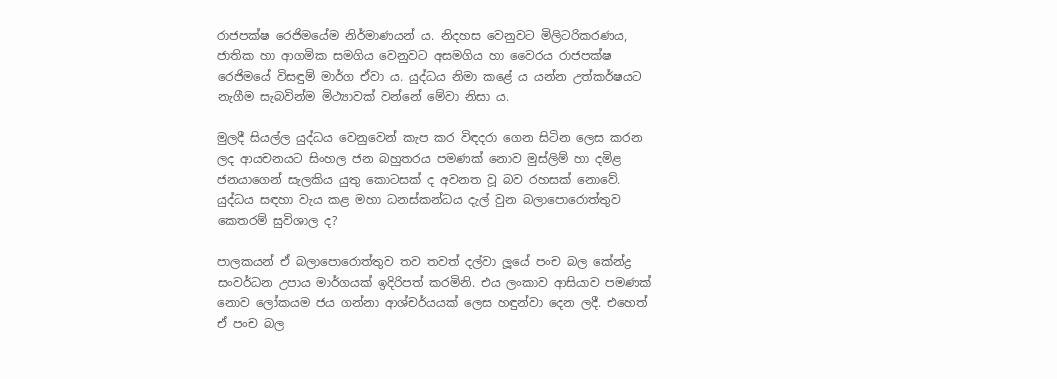රාජපක්ෂ රෙජිමයේම නිර්මාණයන් ය. නිදහස වෙනුවට මිලිටරිකරණය, ජාතික හා ආගමික සමගිය වෙනුවට අසමගිය හා වෛරය රාජපක්ෂ රෙජිමයේ විසඳුම් මාර්ග ඒවා ය. යුද්ධය නිමා කළේ ය යන්න උත්කර්ෂයට නැගීම සැබවින්ම මිථ්‍යාවක් වන්නේ මේවා නිසා ය.

මුලදී සියල්ල යුද්ධය වෙනුවෙන් කැප කර විඳදරා ගෙන සිටින ලෙස කරන ලද ආයචනයට සිංහල ජන බහුතරය පමණක් නොව මුස්ලිම් හා දමිළ ජනයාගෙන් සැලකිය යුතු කොටසක් ද අවනත වූ බව රහසක් නොවේ. යුද්ධය සඳහා වැය කළ මහා ධනස්කන්ධය දැල් වුන බලාපොරොත්තුව කෙතරම් සුවිශාල ද?

පාලකයන් ඒ බලාපොරොත්තුව තව තවත් දල්වා ලූයේ පංච බල කේන්ද්‍ර සංවර්ධන උපාය මාර්ගයක් ඉදිරිපත් කරමිනි. එය ලංකාව ආසියාව පමණක් නොව ලෝකයම ජය ගන්නා ආශ්චර්යයක් ලෙස හඳුන්වා දෙන ලදී. එහෙත් ඒ පංච බල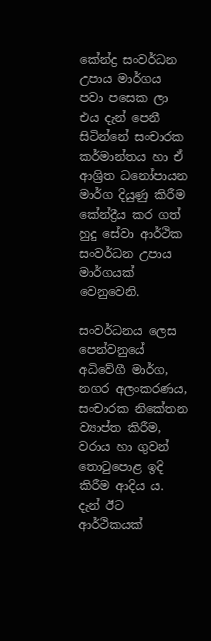කේන්ද්‍ර සංවර්ධන උපාය මාර්ගය පවා පසෙක ලා එය දැන් පෙනී සිටින්නේ සංචාරක කර්මාන්තය හා ඒ ආශ්‍රිත ධනෝපායන මාර්ග දියුණු කිරීම කේන්ද්‍රීය කර ගත් හුදු සේවා ආර්ථික සංවර්ධන උපාය මාර්ගයක් වෙනුවෙනි.

සංවර්ධනය ලෙස පෙන්වනුයේ අධිවේගී මාර්ග, නගර අලංකරණය, සංචාරක නිකේතන ව්‍යාප්ත කිරීම, වරාය හා ගුවන් තොටුපොළ ඉදි කිරීම ආදිය ය. දැන් ඊට ආර්ථිකයක්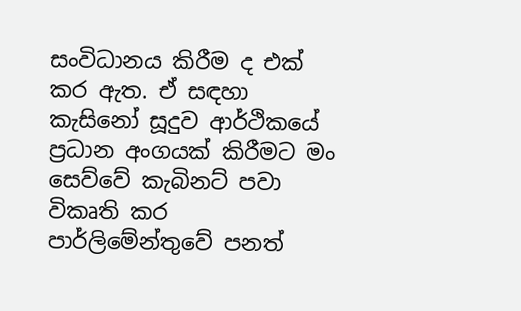සංවිධානය කිරීම ද එක් කර ඇත. ඒ සඳහා කැසිනෝ සූදුව ආර්ථිකයේ ප්‍රධාන අංගයක් කිරීමට මං සෙව්වේ කැබිනට් පවා විකෘති කර පාර්ලිමේන්තුවේ පනත්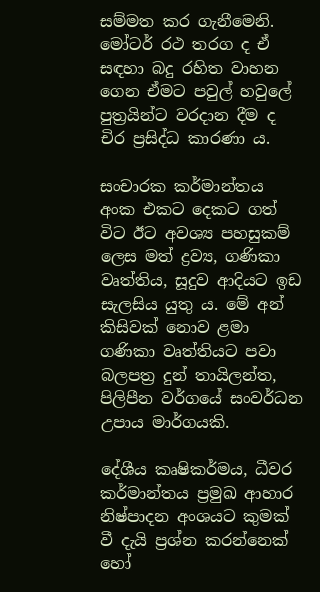සම්මත කර ගැනීමෙනි. මෝටර් රථ තරග ද ඒ සඳහා බදු රහිත වාහන ගෙන ඒමට පවුල් හවුලේ පුත්‍රයින්ට වරදාන දීම ද චිර ප්‍රසිද්ධ කාරණා ය.

සංචාරක කර්මාන්තය අංක එකට දෙකට ගත් විට ඊට අවශ්‍ය පහසුකම් ලෙස මත් ද්‍රව්‍ය, ගණිකා වෘත්තිය, සූදුව ආදියට ඉඩ සැලසිය යුතු ය. මේ අන් කිසිවක් නොව ළමා ගණිකා වෘත්තියට පවා බලපත්‍ර දුන් තායිලන්ත, පිලිපීන වර්ගයේ සංවර්ධන උපාය මාර්ගයකි.

දේශීය කෘෂිකර්මය, ධීවර කර්මාන්තය ප්‍රමුඛ ආහාර නිෂ්පාදන අංශයට කුමක් වී දැයි ප්‍රශ්න කරන්නෙක් හෝ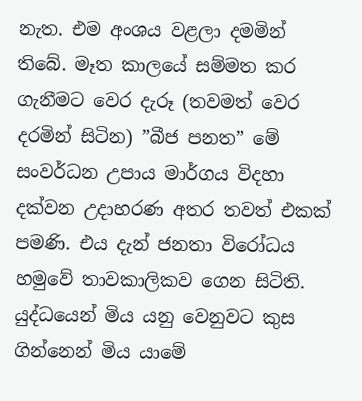නැත. එම අංශය වළලා දමමින් තිබේ. මෑත කාලයේ සම්මත කර ගැනීමට වෙර දැරූ (තවමත් වෙර දරමින් සිටින) ”බීජ පනත” මේ සංවර්ධන උපාය මාර්ගය විදහා දක්වන උදාහරණ අතර තවත් එකක් පමණි. එය දැන් ජනතා විරෝධය හමුවේ තාවකාලිකව ගෙන සිටිති. යුද්ධයෙන් මිය යනු වෙනුවට කුස ගින්නෙන් මිය යාමේ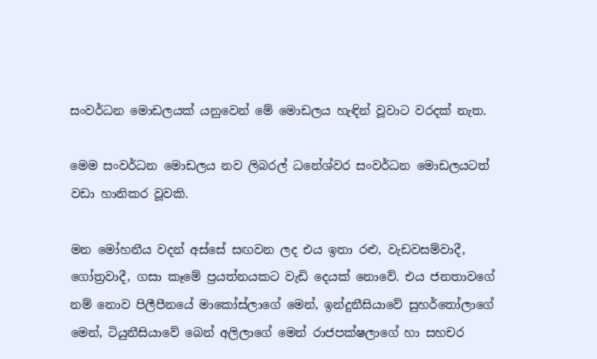සංවර්ධන මොඩලයක් යනුවෙන් මේ මොඩලය හැඳින් වූවාට වරදක් නැත.

මෙම සංවර්ධන මොඩලය නව ලිබරල් ධනේශ්වර සංවර්ධන මොඩලයටත් වඩා හානිකර වූවකි.

මන මෝහනීය වදන් අස්සේ සඟවන ලද එය ඉතා රළු, වැඩවසම්වාදී, ගෝත්‍රවාදී, ගසා කෑමේ ප්‍රයත්නයකට වැඩි දෙයක් නොවේ. එය ජනතාවගේ නම් නොව පිලීපීනයේ මාකෝස්ලාගේ මෙන්, ඉන්දුනීසියාවේ සුහර්තෝලාගේ මෙන්, ටියුනීසියාවේ බෙන් අලිලාගේ මෙන් රාජපක්ෂලාගේ හා සහචර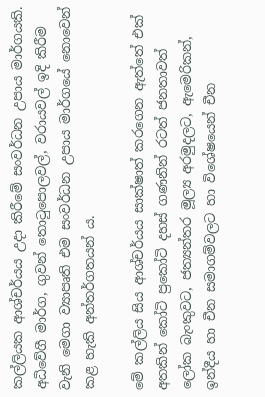කල්ලියක ආශ්චර්යය උදා කිරීමේ සංවර්ධන උපාය මාර්ගයකි. අධිවේගී මාර්ග, ගුවන් තොටුපොලවල්, වරායවල් ඉදි කිරීම වැනි මෙගා ව්‍යාපෘති එම සංවර්ධන උපාය මාර්ගයේ නොවෙන් කළ හැකි අන්තර්ගතයන් ය.

මේ කල්ලිය සිය ආශ්චර්යය සාක්ෂාත් කරගෙන ඇත්තේ එක් අතකින් කෝටි ප්‍රකෝටි දහස් ගණනින් රටත් ජනතාවත් ලෝක බැංකුවට, ජත්‍යන්තර මූල්‍ය අරමුදලට, ඇමෙරිකන්, ඉන්දීය හා චීන සමාගම්වලට හා විශේෂයෙන් චීන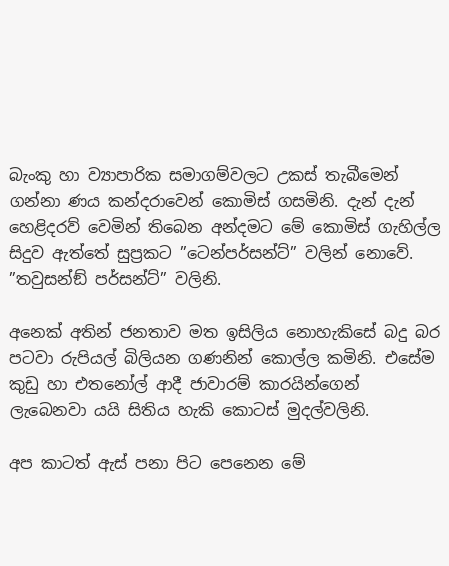බැංකු හා ව්‍යාපාරික සමාගම්වලට උකස් තැබීමෙන් ගන්නා ණය කන්දරාවෙන් කොමිස් ගසමිනි. දැන් දැන් හෙළිදරව් වෙමින් තිබෙන අන්දමට මේ කොමිස් ගැහිල්ල සිදුව ඇත්තේ සුප්‍රකට ”ටෙන්පර්සන්ට්” වලින් නොවේ. ”තවුසන්ඞ් පර්සන්ට්” වලිනි.

අනෙක් අතින් ජනතාව මත ඉසිලිය නොහැකිසේ බදු බර පටවා රුපියල් බිලියන ගණනින් කොල්ල කමිනි. එසේම කුඩු හා එතනෝල් ආදී ජාවාරම් කාරයින්ගෙන් ලැබෙනවා යයි සිතිය හැකි කොටස් මුදල්වලිනි.

අප කාටත් ඇස් පනා පිට පෙනෙන මේ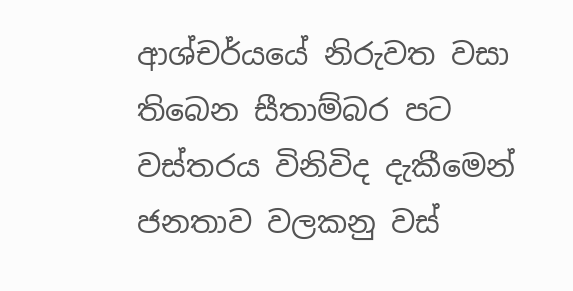ආශ්චර්යයේ නිරුවත වසා තිබෙන සීතාම්බර පට වස්තරය විනිවිද දැකීමෙන් ජනතාව වලකනු වස්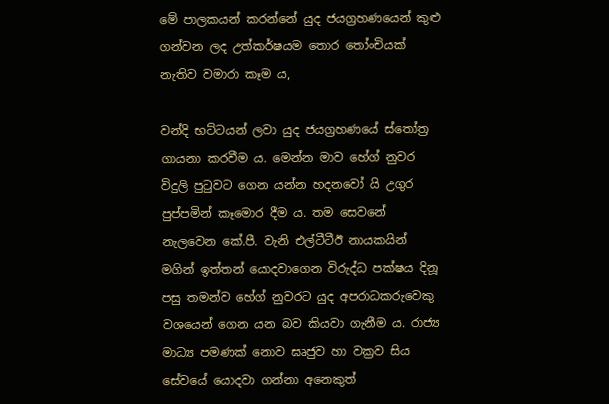මේ පාලකයන් කරන්නේ යුද ජයග්‍රහණයෙන් කුළු ගන්වන ලද උත්කර්ෂයම තොර තෝංචියක් නැතිව වමාරා කෑම ය,

වන්දි භට්ටයන් ලවා යුද ජයග්‍රහණයේ ස්තෝත්‍ර ගායනා කරවීම ය. මෙන්න මාව හේග් නුවර විදුලි පුටුවට ගෙන යන්න හදනවෝ යි උගුර පුප්පමින් කෑමොර දීම ය. තම සෙවනේ නැලවෙන කේ.පී. වැනි එල්ටීටීඊ නායකයින් මගින් ඉත්තන් යොදවාගෙන විරුද්ධ පක්ෂය දිනූ පසු තමන්ව හේග් නුවරට යුද අපරාධකරුවෙකු වශයෙන් ගෙන යන බව කියවා ගැනීම ය. රාජ්‍ය මාධ්‍ය පමණක් නොව ඝෘජුව හා වක්‍රව සිය සේවයේ යොදවා ගන්නා අනෙකුත්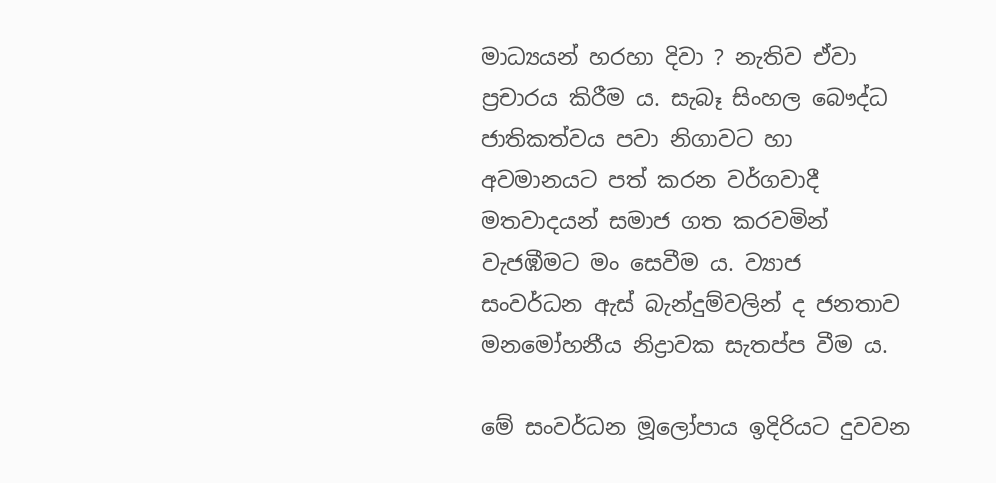මාධ්‍යයන් හරහා දිවා ? නැතිව ඒවා ප්‍රචාරය කිරීම ය. සැබෑ සිංහල බෞද්ධ ජාතිකත්වය පවා නිගාවට හා අවමානයට පත් කරන වර්ගවාදී මතවාදයන් සමාජ ගත කරවමින් වැජඹීමට මං සෙවීම ය. ව්‍යාජ සංවර්ධන ඇස් බැන්දුම්වලින් ද ජනතාව මනමෝහනීය නිද්‍රාවක සැතප්ප වීම ය.

මේ සංවර්ධන මූලෝපාය ඉදිරියට දුවවන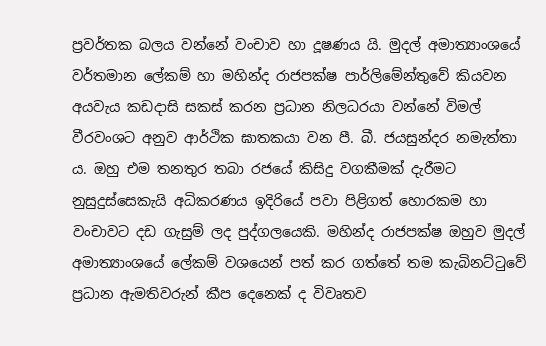ප්‍රවර්තක බලය වන්නේ වංචාව හා දූෂණය යි. මුදල් අමාත්‍යාංශයේ වර්තමාන ලේකම් හා මහින්ද රාජපක්ෂ පාර්ලිමේන්තුවේ කියවන අයවැය කඩදාසි සකස් කරන ප්‍රධාන නිලධරයා වන්නේ විමල් වීරවංශට අනුව ආර්ථික ඝාතකයා වන පී. බී. ජයසුන්දර නමැත්තා ය. ඔහු එම තනතුර තබා රජයේ කිසිදු වගකීමක් දැරීමට නුසුදුස්සෙකැයි අධිකරණය ඉදිරියේ පවා පිළිගත් හොරකම හා වංචාවට දඩ ගැසුම් ලද පුද්ගලයෙකි. මහින්ද රාජපක්ෂ ඔහුව මුදල් අමාත්‍යාංශයේ ලේකම් වශයෙන් පත් කර ගත්තේ තම කැබිනට්ටුවේ ප්‍රධාන ඇමතිවරුන් කීප දෙනෙක් ද විවෘතව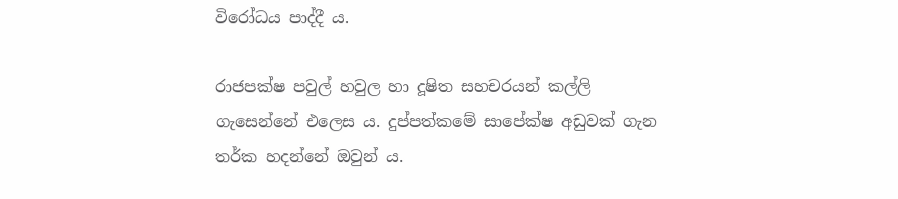විරෝධය පාද්දී ය.

රාජපක්ෂ පවුල් හවුල හා දූෂිත සහචරයන් කල්ලි ගැසෙන්නේ එලෙස ය. දුප්පත්කමේ සාපේක්ෂ අඩුවක් ගැන තර්ක හදන්නේ ඔවුන් ය.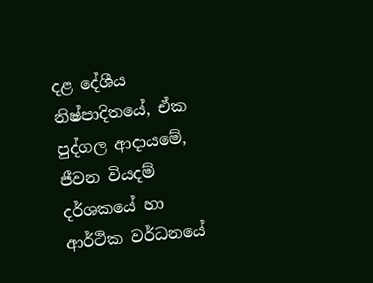දළ දේශීය නිෂ්පාදිතයේ, ඒක පුද්ගල ආදායමේ, ජීවන වියදම් දර්ශකයේ හා ආර්ථික වර්ධනයේ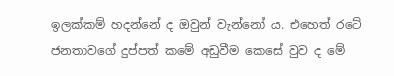ඉලක්කම් හදන්නේ ද ඔවුන් වැන්නෝ ය. එහෙත් රටේ ජනතාවගේ දුප්පත් කමේ අඩුවීම කෙසේ වුව ද මේ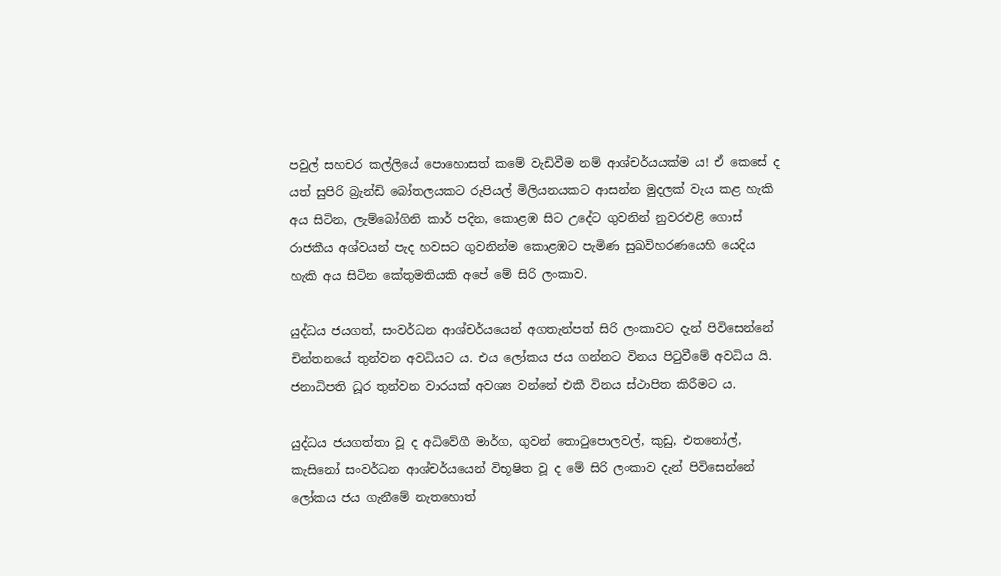පවුල් සහචර කල්ලියේ පොහොසත් කමේ වැඩිවීම නම් ආශ්චර්යයක්ම ය! ඒ කෙසේ ද යත් සුපිරි බ්‍රැන්ඩි බෝතලයකට රුපියල් මිලියනයකට ආසන්න මුදලක් වැය කළ හැකි අය සිටින, ලැම්බෝගිනි කාර් පදින, කොළඹ සිට උදේට ගුවනින් නුවරඑළි ගොස් රාජකීය අශ්වයන් පැද හවසට ගුවනින්ම කොළඹට පැමිණ සුඛවිහරණයෙහි යෙදිය හැකි අය සිටින කේතුමතියකි අපේ මේ සිරි ලංකාව.

යුද්ධය ජයගත්, සංවර්ධන ආශ්චර්යයෙන් අගතැන්පත් සිරි ලංකාවට දැන් පිවිසෙන්නේ චින්තනයේ තුන්වන අවධියට ය. එය ලෝකය ජය ගන්නට විනය පිටුවීමේ අවධිය යි. ජනාධිපති ධූර තුන්වන වාරයක් අවශ්‍ය වන්නේ එකී විනය ස්ථාපිත කිරීමට ය.

යුද්ධය ජයගත්තා වූ ද අධිවේගී මාර්ග, ගුවන් තොටුපොලවල්, කුඩු, එතනෝල්, කැසිනෝ සංවර්ධන ආශ්චර්යයෙන් විභූෂිත වූ ද මේ සිරි ලංකාව දැන් පිවිසෙන්නේ ලෝකය ජය ගැනීමේ නැතහොත්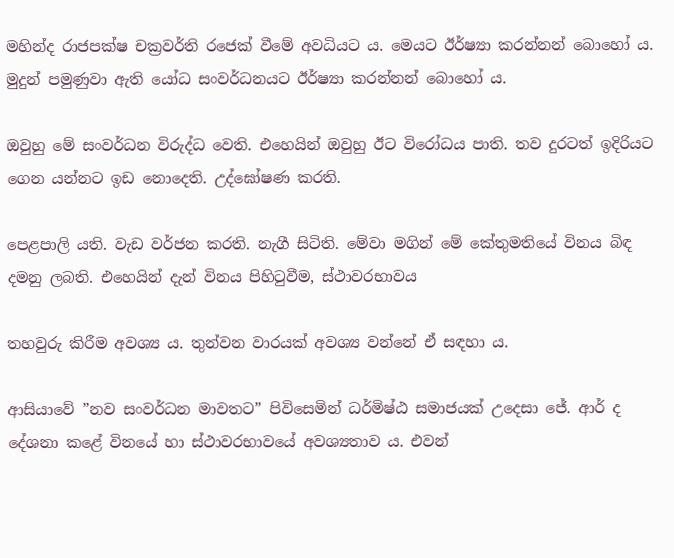මහින්ද රාජපක්ෂ චක්‍රවර්ති රජෙක් වීමේ අවධියට ය. මෙයට ඊර්ෂ්‍යා කරන්නන් බොහෝ ය. මුදුන් පමුණුවා ඇති යෝධ සංවර්ධනයට ඊර්ෂ්‍යා කරන්නන් බොහෝ ය.

ඔවුහු මේ සංවර්ධන විරුද්ධ වෙති. එහෙයින් ඔවුහු ඊට විරෝධය පාති. තව දුරටත් ඉදිරියට ගෙන යන්නට ඉඩ නොදෙති. උද්ඝෝෂණ කරති.

පෙළපාලි යති. වැඩ වර්ජන කරති. නැගී සිටිති. මේවා මගින් මේ කේතුමතියේ විනය බිඳ දමනු ලබති. එහෙයින් දැන් විනය පිහිටුවීම, ස්ථාවරභාවය

තහවුරු කිරීම අවශ්‍ය ය. තුන්වන වාරයක් අවශ්‍ය වන්නේ ඒ සඳහා ය.

ආසියාවේ ”නව සංවර්ධන මාවතට” පිවිසෙමින් ධර්මිෂ්ඨ සමාජයක් උදෙසා ජේ. ආර් ද දේශනා කළේ විනයේ හා ස්ථාවරභාවයේ අවශ්‍යතාව ය. එවන්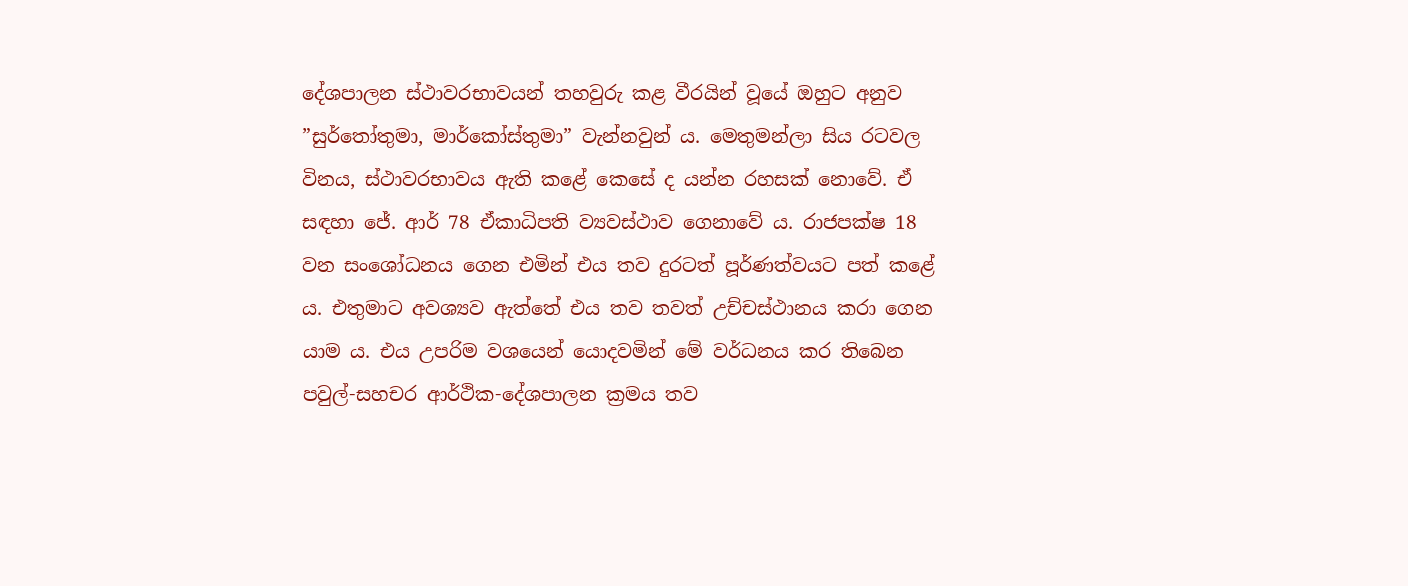දේශපාලන ස්ථාවරභාවයන් තහවුරු කළ වීරයින් වූයේ ඔහුට අනුව ”සුර්තෝතුමා, මාර්කෝස්තුමා” වැන්නවුන් ය. මෙතුමන්ලා සිය රටවල විනය, ස්ථාවරභාවය ඇති කළේ කෙසේ ද යන්න රහසක් නොවේ. ඒ සඳහා ජේ. ආර් 78 ඒකාධිපති ව්‍යවස්ථාව ගෙනාවේ ය. රාජපක්ෂ 18 වන සංශෝධනය ගෙන එමින් එය තව දුරටත් පූර්ණත්වයට පත් කළේ ය. එතුමාට අවශ්‍යව ඇත්තේ එය තව තවත් උච්චස්ථානය කරා ගෙන යාම ය. එය උපරිම වශයෙන් යොදවමින් මේ වර්ධනය කර තිබෙන පවුල්-සහචර ආර්ථික-දේශපාලන ක්‍රමය තව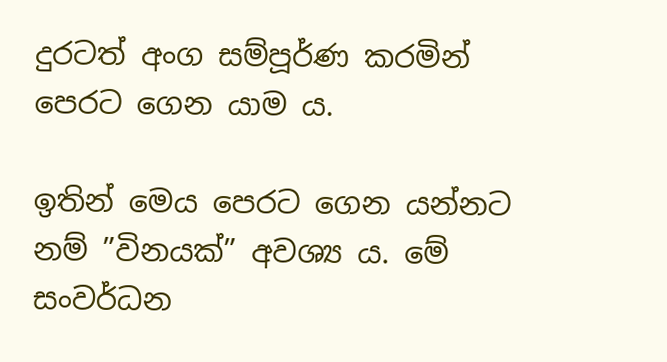දුරටත් අංග සම්පූර්ණ කරමින් පෙරට ගෙන යාම ය.

ඉතින් මෙය පෙරට ගෙන යන්නට නම් ”විනයක්” අවශ්‍ය ය. මේ සංවර්ධන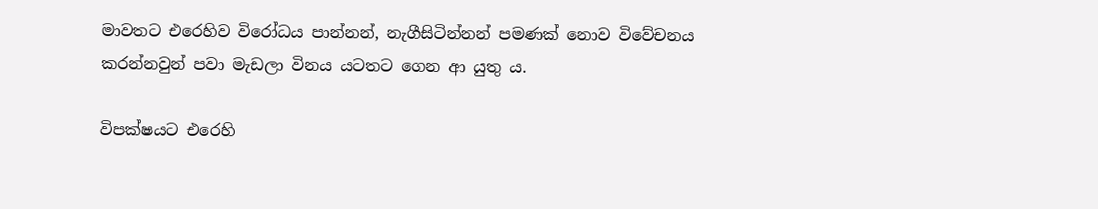මාවතට එරෙහිව විරෝධය පාන්නන්, නැගීසිටින්නන් පමණක් නොව විවේචනය කරන්නවුන් පවා මැඩලා විනය යටතට ගෙන ආ යුතු ය.

විපක්ෂයට එරෙහි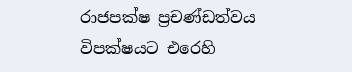රාජපක්ෂ ප්‍රචණ්ඩත්වය
විපක්ෂයට එරෙහි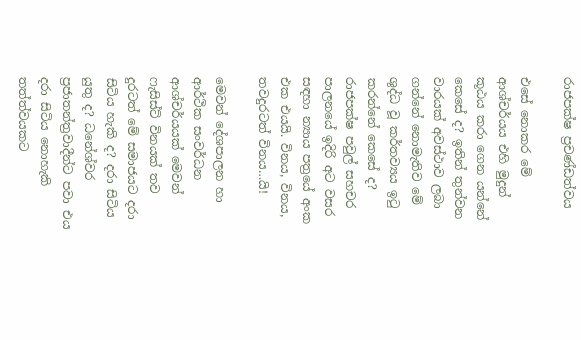රාජපක්ෂ ප්‍රචණ්ඩත්වය

එසේ නොකර මේ ආශ්චර්යය එහි මුදුන් කූඨය කරා ගෙන යන්නේ කෙසේ ද? ඉතින් තුන්වන වාරයක් අවස්ථාව ලබා ගන්නේ නොමැතිව මේ ශුද්ධ වූ කර්තව්‍යය ඉටු කරන්නේ කෙසේ ද? රාජපක්ෂ පවුල් සහචර පාලනයේ ඉදිරි අට වසර සඳහා න්‍යාය පත්‍රයේ අංක එක එයයි. විනය, විනය, තවදුරටත් විනය…යි!

මෙවන් දේශපාලන හා ආර්ථික සංවර්ධන ආශ්චර්යයක් මෙවන් ෆැසිස්ට් විනයක් තව දුරටත් මේ සමාජයට දරා සිටිය හැකි ද? දරා සිටිය යුතු ද? ධනේශ්වර ප්‍රජාතන්ත්‍රවාදීන්ට පවා එය දරා සිටිය නොහැකි තත්ත්වයකට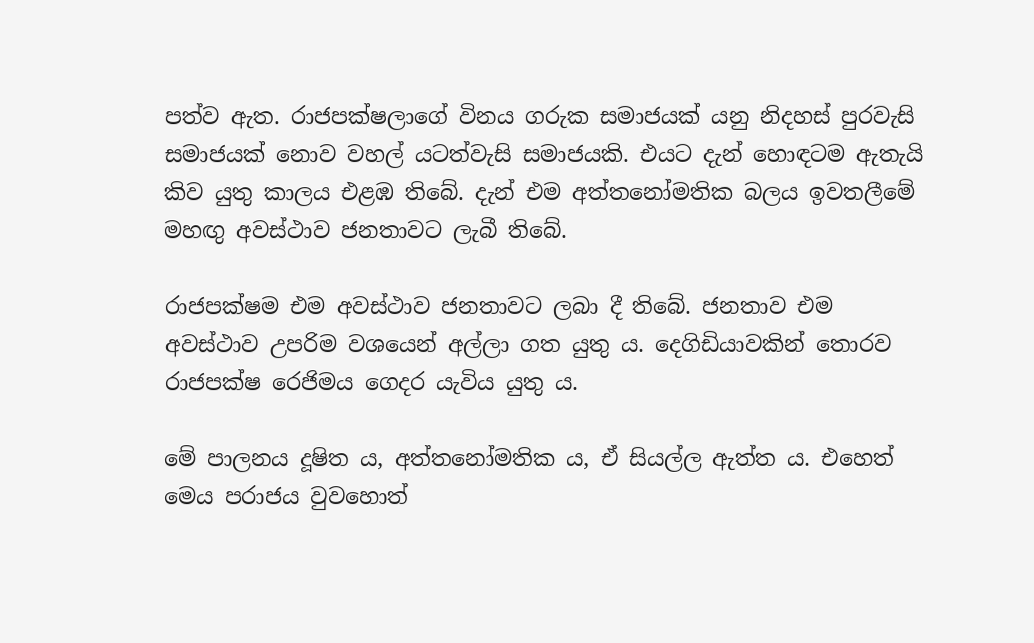පත්ව ඇත. රාජපක්ෂලාගේ විනය ගරුක සමාජයක් යනු නිදහස් පුරවැසි සමාජයක් නොව වහල් යටත්වැසි සමාජයකි. එයට දැන් හොඳටම ඇතැයි කිව යුතු කාලය එළඹ තිබේ. දැන් එම අත්තනෝමතික බලය ඉවතලීමේ මහඟු අවස්ථාව ජනතාවට ලැබී තිබේ.

රාජපක්ෂම එම අවස්ථාව ජනතාවට ලබා දී තිබේ. ජනතාව එම අවස්ථාව උපරිම වශයෙන් අල්ලා ගත යුතු ය. දෙගිඩියාවකින් තොරව රාජපක්ෂ රෙජිමය ගෙදර යැවිය යුතු ය.

මේ පාලනය දූෂිත ය, අත්තනෝමතික ය, ඒ සියල්ල ඇත්ත ය. එහෙත් මෙය පරාජය වුවහොත්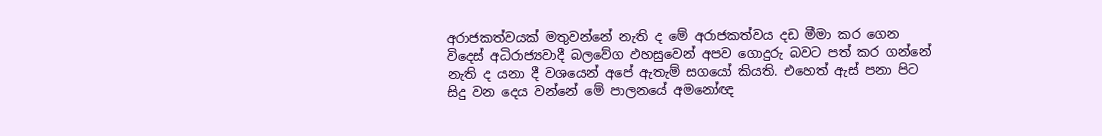අරාජකත්වයක් මතුවන්නේ නැති ද මේ අරාජකත්වය දඩ මීමා කර ගෙන විදෙස් අධිරාජ්‍යවාදී බලවේග ඵහසුවෙන් අපව ගොදුරු බවට පත් කර ගන්නේ නැති ද යනා දී වශයෙන් අපේ ඇතැම් සගයෝ කියති. එහෙත් ඇස් පනා පිට සිදු වන දෙය වන්නේ මේ පාලනයේ අමනෝඥ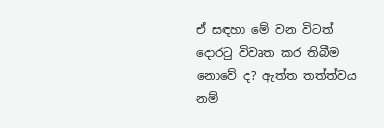ඒ සඳහා මේ වන විටත් දොරටු විවෘත කර තිබීම නොවේ ද? ඇත්ත තත්ත්වය නම්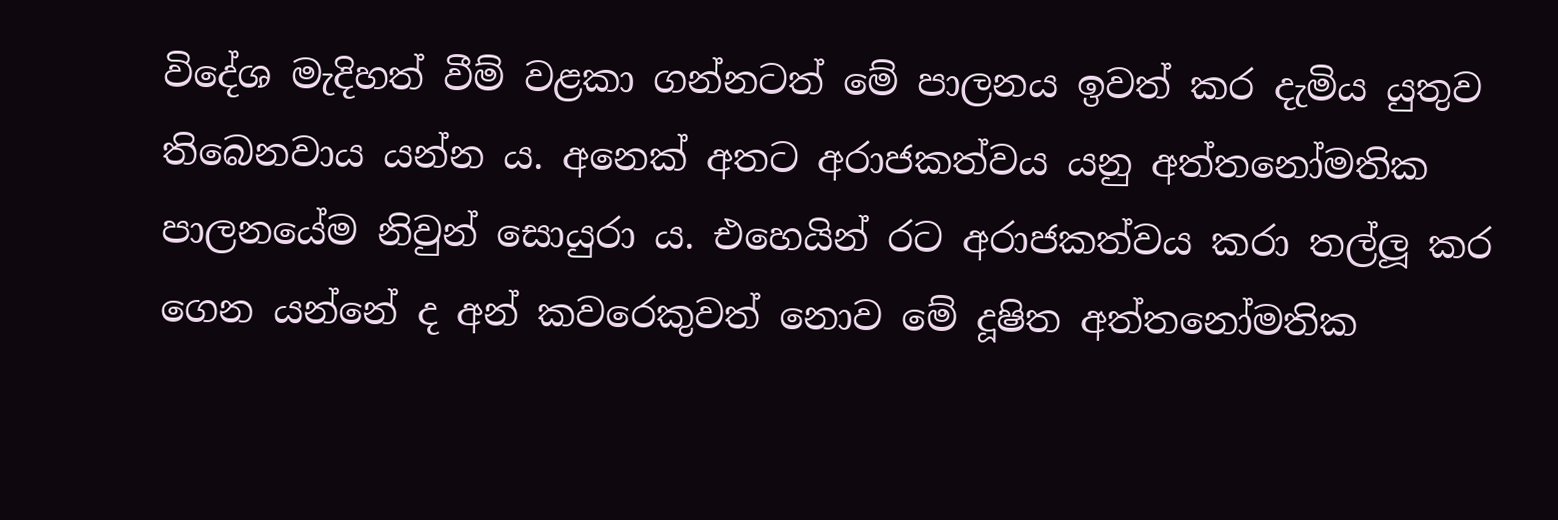විදේශ මැදිහත් වීම් වළකා ගන්නටත් මේ පාලනය ඉවත් කර දැමිය යුතුව තිබෙනවාය යන්න ය. අනෙක් අතට අරාජකත්වය යනු අත්තනෝමතික පාලනයේම නිවුන් සොයුරා ය. එහෙයින් රට අරාජකත්වය කරා තල්ලූ කර ගෙන යන්නේ ද අන් කවරෙකුවත් නොව මේ දූෂිත අත්තනෝමතික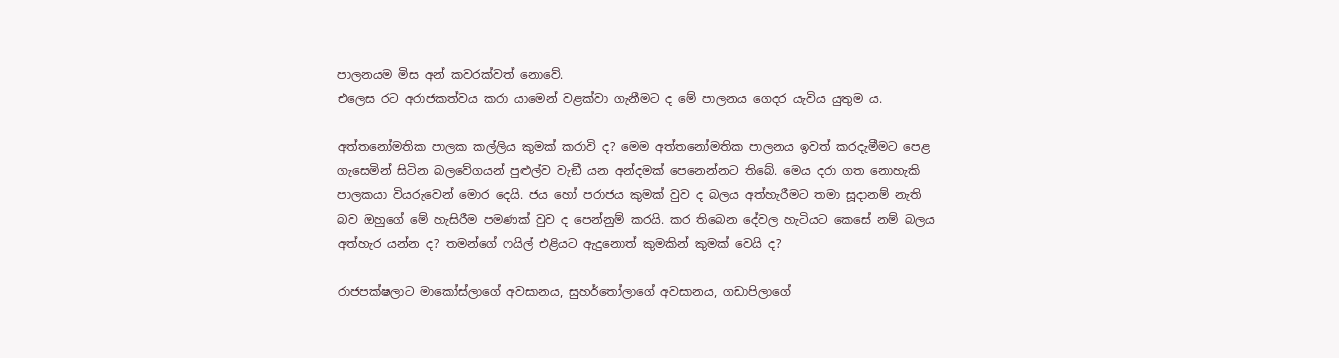පාලනයම මිස අන් කවරක්වත් නොවේ.
එලෙස රට අරාජකත්වය කරා යාමෙන් වළක්වා ගැනීමට ද මේ පාලනය ගෙදර යැවිය යුතුම ය.

අත්තනෝමතික පාලක කල්ලිය කුමක් කරාවි ද? මෙම අත්තනෝමතික පාලනය ඉවත් කරදැමීමට පෙළ ගැසෙමින් සිටින බලවේගයන් පුළුල්ව වැඞී යන අන්දමක් පෙනෙන්නට තිබේ. මෙය දරා ගත නොහැකි පාලකයා වියරුවෙන් මොර දෙයි. ජය හෝ පරාජය කුමක් වුව ද බලය අත්හැරීමට තමා සූදානම් නැති බව ඔහුගේ මේ හැසිරීම පමණක් වුව ද පෙන්නුම් කරයි. කර තිබෙන දේවල හැටියට කෙසේ නම් බලය අත්හැර යන්න ද? තමන්ගේ ෆයිල් එළියට ඇදුනොත් කුමකින් කුමක් වෙයි ද?

රාජපක්ෂලාට මාකෝස්ලාගේ අවසානය, සුහර්තෝලාගේ අවසානය, ගඩාපිලාගේ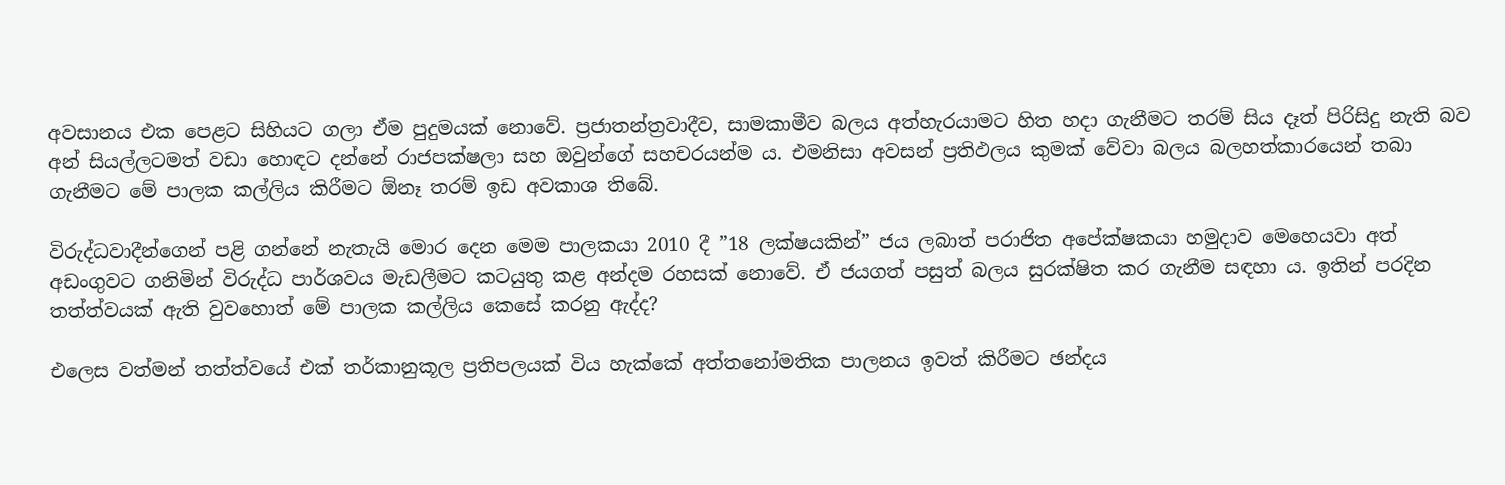අවසානය එක පෙළට සිහියට ගලා ඒම පුදුමයක් නොවේ. ප්‍රජාතන්ත්‍රවාදීව, සාමකාමීව බලය අත්හැරයාමට හිත හදා ගැනීමට තරම් සිය දෑත් පිරිසිදු නැති බව අන් සියල්ලටමත් වඩා හොඳට දන්නේ රාජපක්ෂලා සහ ඔවුන්ගේ සහචරයන්ම ය. එමනිසා අවසන් ප්‍රතිඵලය කුමක් වේවා බලය බලහත්කාරයෙන් තබා ගැනීමට මේ පාලක කල්ලිය කිරීමට ඕනෑ තරම් ඉඩ අවකාශ තිබේ.

විරුද්ධවාදීන්ගෙන් පළි ගන්නේ නැතැයි මොර දෙන මෙම පාලකයා 2010 දී ”18 ලක්ෂයකින්” ජය ලබාත් පරාජිත අපේක්ෂකයා හමුදාව මෙහෙයවා අත් අඩංගුවට ගනිමින් විරුද්ධ පාර්ශවය මැඩලීමට කටයුතු කළ අන්දම රහසක් නොවේ. ඒ ජයගත් පසුත් බලය සුරක්ෂිත කර ගැනීම සඳහා ය. ඉතින් පරදින තත්ත්වයක් ඇති වුවහොත් මේ පාලක කල්ලිය කෙසේ කරනු ඇද්ද?

එලෙස වත්මන් තත්ත්වයේ එක් තර්කානුකූල ප්‍රතිපලයක් විය හැක්කේ අත්තනෝමතික පාලනය ඉවත් කිරීමට ඡන්දය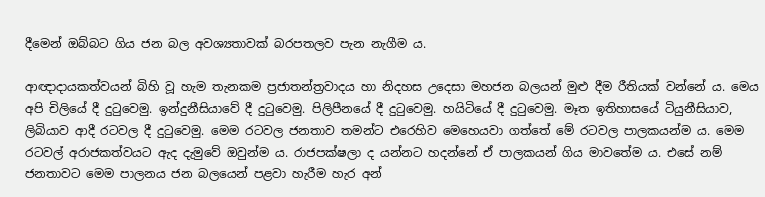දීමෙන් ඔබ්බට ගිය ජන බල අවශ්‍යතාවක් බරපතලව පැන නැගීම ය.

ආඥාදායකත්වයන් බිහි වූ හැම තැනකම ප්‍රජාතන්ත්‍රවාදය හා නිදහස උදෙසා මහජන බලයන් මුළු දීම රීතියක් වන්නේ ය. මෙය අපි චිලියේ දී දුටුවෙමු. ඉන්දුනීසියාවේ දී දුටුවෙමු. පිලිපීනයේ දී දුටුවෙමු. හයිටියේ දී දුටුවෙමු. මෑත ඉතිහාසයේ ටියුනීසියාව, ලිබියාව ආදී රටවල දී දුටුවෙමු. මෙම රටවල ජනතාව තමන්ට එරෙහිව මෙහෙයවා ගත්තේ මේ රටවල පාලකයන්ම ය. මෙම රටවල් අරාජකත්වයට ඇද දැමුවේ ඔවුන්ම ය. රාජපක්ෂලා ද යන්නට හදන්නේ ඒ පාලකයන් ගිය මාවතේම ය. එසේ නම් ජනතාවට මෙම පාලනය ජන බලයෙන් පළවා හැරීම හැර අන්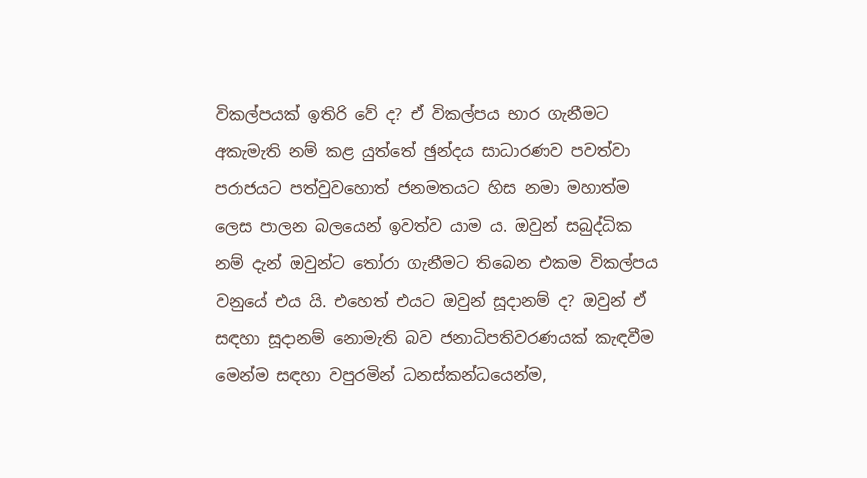විකල්පයක් ඉතිරි වේ ද? ඒ විකල්පය භාර ගැනීමට අකැමැති නම් කළ යුත්තේ ඡුන්දය සාධාරණව පවත්වා පරාජයට පත්වුවහොත් ජනමතයට හිස නමා මහාත්ම ලෙස පාලන බලයෙන් ඉවත්ව යාම ය. ඔවුන් සබුද්ධික නම් දැන් ඔවුන්ට තෝරා ගැනීමට තිබෙන එකම විකල්පය වනුයේ එය යි. එහෙත් එයට ඔවුන් සූදානම් ද? ඔවුන් ඒ සඳහා සූදානම් නොමැති බව ජනාධිපතිවරණයක් කැඳවීම මෙන්ම සඳහා වපුරමින් ධනස්කන්ධයෙන්ම,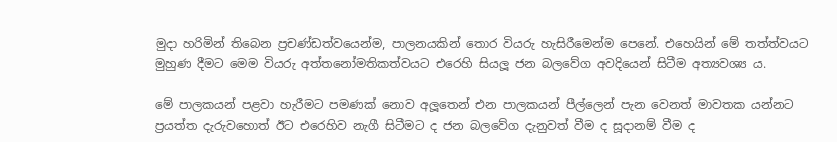මුදා හරිමින් තිබෙන ප්‍රචණ්ඩත්වයෙන්ම, පාලනයකින් තොර වියරු හැසිරීමෙන්ම පෙනේ. එහෙයින් මේ තත්ත්වයට මුහුණ දීමට මෙම වියරු අත්තනෝමතිකත්වයට එරෙහි සියලූ ජන බලවේග අවදියෙන් සිටීම අත්‍යවශ්‍ය ය.

මේ පාලකයන් පළවා හැරීමට පමණක් නොව අලූතෙන් එන පාලකයන් පීල්ලෙන් පැන වෙනත් මාවතක යන්නට ප්‍රයත්ත දැරුවහොත් ඊට එරෙහිව නැගී සිටීමට ද ජන බලවේග දැනුවත් වීම ද සූදානම් වීම ද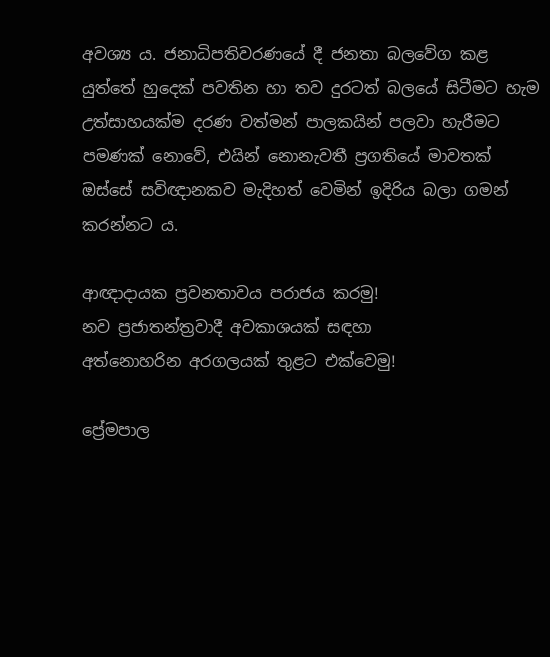අවශ්‍ය ය. ජනාධිපතිවරණයේ දී ජනතා බලවේග කළ යුත්තේ හුදෙක් පවතින හා තව දුරටත් බලයේ සිටීමට හැම උත්සාහයක්ම දරණ වත්මන් පාලකයින් පලවා හැරීමට පමණක් නොවේ, එයින් නොනැවතී ප්‍රගතියේ මාවතක් ඔස්සේ සවිඥානකව මැදිහත් වෙමින් ඉදිරිය බලා ගමන් කරන්නට ය.

ආඥාදායක ප්‍රවනතාවය පරාජය කරමු!
නව ප්‍රජාතන්ත්‍රවාදී අවකාශයක් සඳහා
අත්නොහරින අරගලයක් තුළට එක්වෙමු!

ප්‍රේමපාල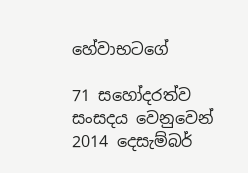හේවාභටගේ

71 සහෝදරත්ව සංසදය වෙනුවෙන්
2014 දෙසැම්බර්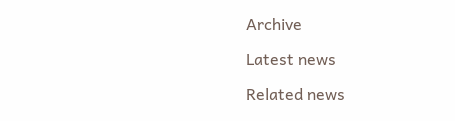Archive

Latest news

Related news